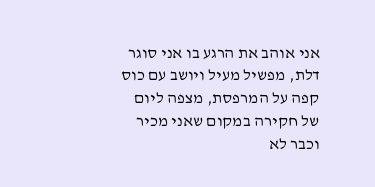אני אוהב את הרגע בו אני סוגר דלת, מפשיל מעיל ויושב עם כוס קפה על המרפסת, מצפה ליום של חקירה במקום שאני מכיר וכבר לא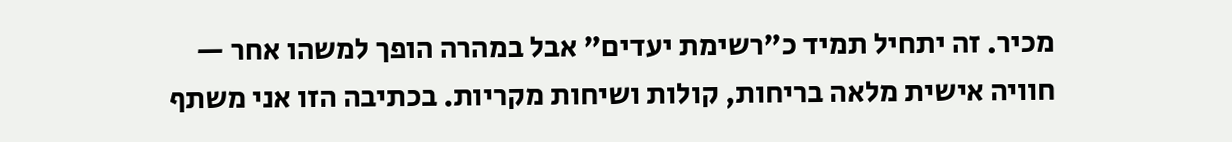מכיר. זה יתחיל תמיד כ”רשימת יעדים” אבל במהרה הופך למשהו אחר — חוויה אישית מלאה בריחות, קולות ושיחות מקריות. בכתיבה הזו אני משתף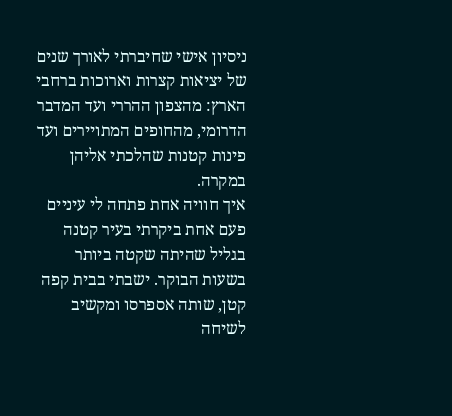ניסיון אישי שחיברתי לאורך שנים של יציאות קצרות וארוכות ברחבי הארץ: מהצפון ההררי ועד המדבר הדרומי, מהחופים המתויירים ועד פינות קטנות שהלכתי אליהן במקרה.
איך חוויה אחת פתחה לי עיניים
פעם אחת ביקרתי בעיר קטנה בגליל שהיתה שקטה ביותר בשעות הבוקר. ישבתי בבית קפה קטן, שותה אספרסו ומקשיב לשיחה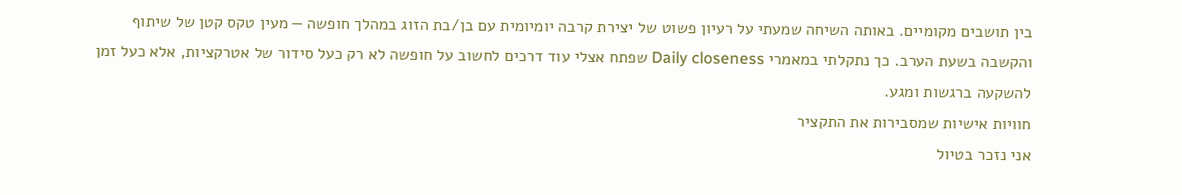בין תושבים מקומיים. באותה השיחה שמעתי על רעיון פשוט של יצירת קרבה יומיומית עם בן/בת הזוג במהלך חופשה — מעין טקס קטן של שיתוף והקשבה בשעת הערב. כך נתקלתי במאמרי Daily closeness שפתח אצלי עוד דרכים לחשוב על חופשה לא רק כעל סידור של אטרקציות, אלא כעל זמן להשקעה ברגשות ומגע.
חוויות אישיות שמסבירות את התקציר
אני נזכר בטיול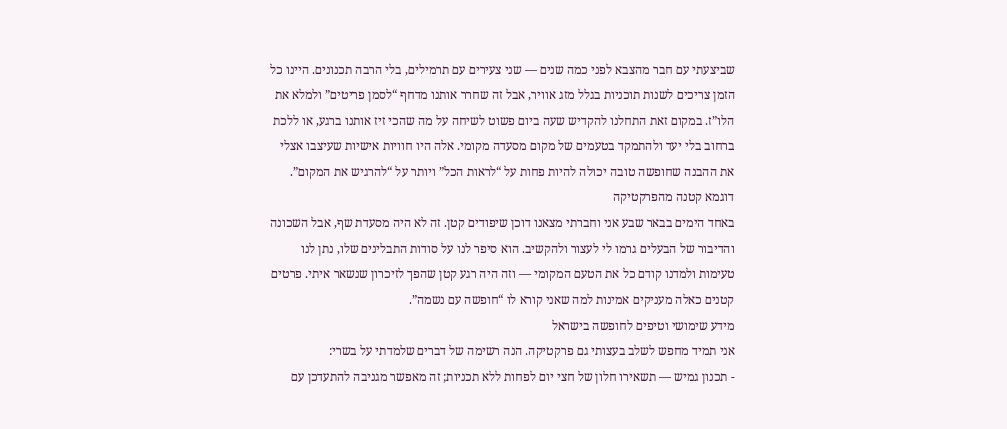שביצעתי עם חבר מהצבא לפני כמה שנים — שני צעירים עם תרמילים, בלי הרבה תכנונים. היינו כל הזמן צריכים לשנות תוכניות בגלל מזג אוויר, אבל זה שחרר אותנו מדחף “לסמן פריטים” ולמלא את הלו”ז. במקום זאת התחלנו להקדיש שעה ביום פשוט לשיחה על מה שהכי זיז אותנו ברגע, או ללכת ברחוב בלי יעד ולהתמקד בטעמים של מקום מסעדה מקומי. אלה היו חוויות אישיות שעיצבו אצלי את ההבנה שחופשה טובה יכולה להיות פחות על “לראות הכל” ויותר על “להרגיש את המקום”.
דוגמא קטנה מהפרקטיקה
באחד הימים בבאר שבע אני וחברתי מצאנו דוכן שיפודים קטן. זה לא היה מסעדת שף, אבל השכונה והדיבור של הבעלים גרמו לי לעצור ולהקשיב. הוא סיפר לנו על סודות התבלינים שלו, נתן לנו טעימות ולמדנו קודם כל את הטעם המקומי — וזה היה רגע קטן שהפך לזיכרון שנשאר איתי. פרטים קטנים כאלה מעניקים אמינות למה שאני קורא לו “חופשה עם נשמה”.
מידע שימושי וטיפים לחופשה בישראל
אני תמיד מחפש לשלב בעצותי גם פרקטיקה. הנה רשימה של דברים שלמדתי על בשרי:
- תכנון גמיש — תשאירו חלון של חצי יום לפחות ללא תכניות; זה מאפשר מגניבה להתעדכן עם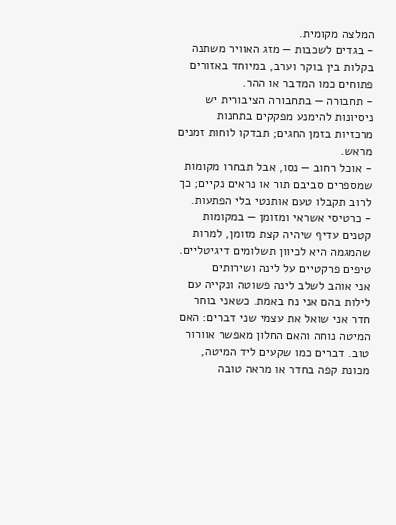המלצה מקומית.
- בגדים לשכבות — מזג האוויר משתנה בקלות בין בוקר וערב, במיוחד באזורים פתוחים כמו המדבר או ההר.
- תחבורה — בתחבורה הציבורית יש ניסיונות להימנע מפקקים בתחנות מרכזיות בזמן החגים; תבדקו לוחות זמנים מראש.
- אוכל רחוב — נסו, אבל תבחרו מקומות שמספרים סביבם תור או נראים נקיים; כך לרוב תקבלו טעם אותנטי בלי הפתעות.
- כרטיסי אשראי ומזומן — במקומות קטנים עדיף שיהיה קצת מזומן, למרות שהמגמה היא לכיוון תשלומים דיגיטליים.
טיפים פרקטיים על לינה ושירותים
אני אוהב לשלב לינה פשוטה ונקייה עם לילות בהם אני נח באמת. כשאני בוחר חדר אני שואל את עצמי שני דברים: האם המיטה נוחה והאם החלון מאפשר אוורור טוב. דברים כמו שקעים ליד המיטה, מכונת קפה בחדר או מראה טובה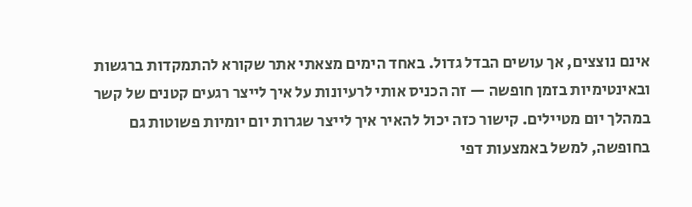אינם נוצצים, אך עושים הבדל גדול. באחד הימים מצאתי אתר שקורא להתמקדות ברגשות ובאינטימיות בזמן חופשה — זה הכניס אותי לרעיונות על איך לייצר רגעים קטנים של קשר במהלך יום מטיילים. קישור כזה יכול להאיר איך לייצר שגרות יום יומיות פשוטות גם בחופשה, למשל באמצעות דפי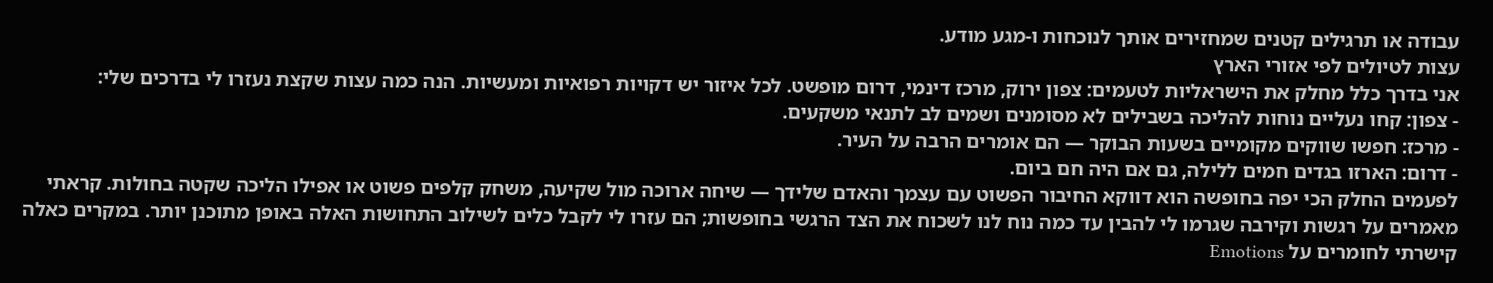עבודה או תרגילים קטנים שמחזירים אותך לנוכחות ו-מגע מודע.
עצות לטיולים לפי אזורי הארץ
אני בדרך כלל מחלק את הישראליות לטעמים: צפון ירוק, מרכז דינמי, דרום מופשט. לכל איזור יש דקויות רפואיות ומעשיות. הנה כמה עצות שקצת נעזרו לי בדרכים שלי:
- צפון: קחו נעליים נוחות להליכה בשבילים לא מסומנים ושמים לב לתנאי משקעים.
- מרכז: חפשו שווקים מקומיים בשעות הבוקר — הם אומרים הרבה על העיר.
- דרום: הארזו בגדים חמים ללילה, גם אם היה חם ביום.
לפעמים החלק הכי יפה בחופשה הוא דווקא החיבור הפשוט עם עצמך והאדם שלידך — שיחה ארוכה מול שקיעה, משחק קלפים פשוט או אפילו הליכה שקטה בחולות. קראתי מאמרים על רגשות וקירבה שגרמו לי להבין עד כמה נוח לנו לשכוח את הצד הרגשי בחופשות; הם עזרו לי לקבל כלים לשילוב התחושות האלה באופן מתוכנן יותר. במקרים כאלה קישרתי לחומרים על Emotions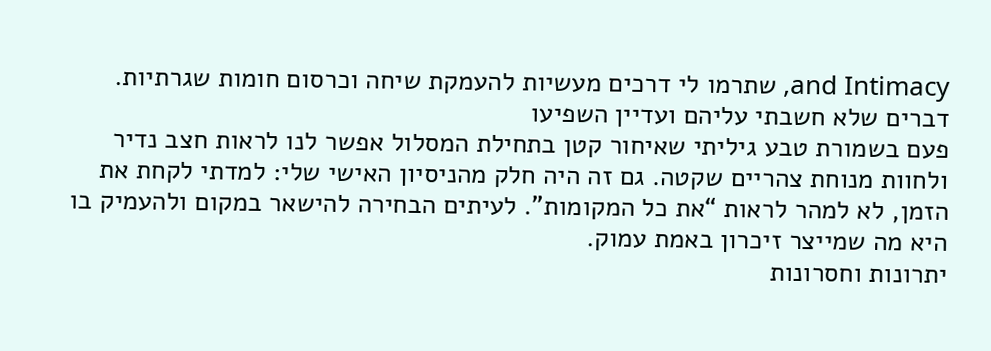and Intimacy, שתרמו לי דרכים מעשיות להעמקת שיחה וכרסום חומות שגרתיות.
דברים שלא חשבתי עליהם ועדיין השפיעו
פעם בשמורת טבע גיליתי שאיחור קטן בתחילת המסלול אפשר לנו לראות חצב נדיר ולחוות מנוחת צהריים שקטה. גם זה היה חלק מהניסיון האישי שלי: למדתי לקחת את הזמן, לא למהר לראות “את כל המקומות”. לעיתים הבחירה להישאר במקום ולהעמיק בו היא מה שמייצר זיכרון באמת עמוק.
יתרונות וחסרונות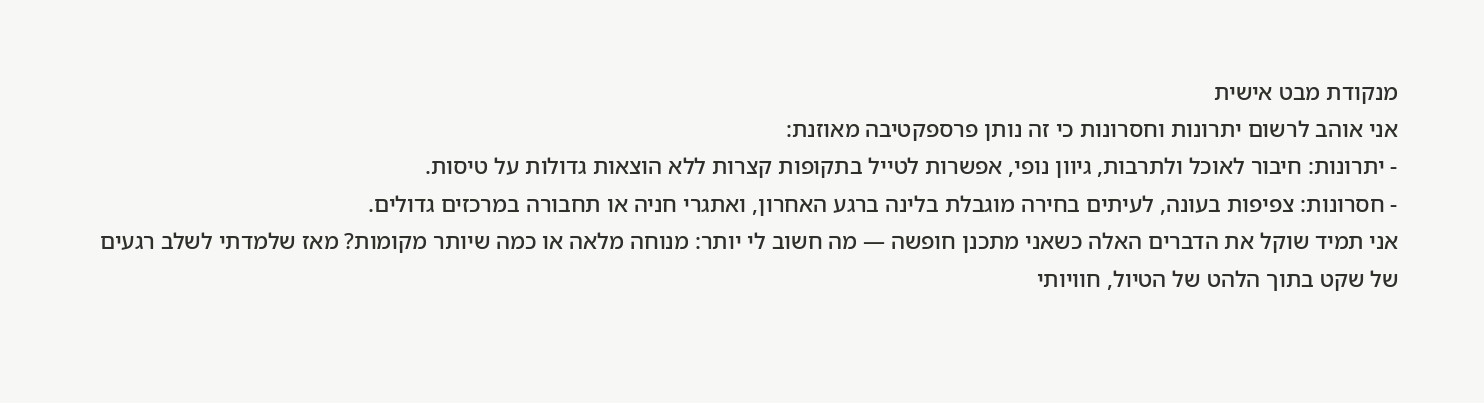מנקודת מבט אישית
אני אוהב לרשום יתרונות וחסרונות כי זה נותן פרספקטיבה מאוזנת:
- יתרונות: חיבור לאוכל ולתרבות, גיוון נופי, אפשרות לטייל בתקופות קצרות ללא הוצאות גדולות על טיסות.
- חסרונות: צפיפות בעונה, לעיתים בחירה מוגבלת בלינה ברגע האחרון, ואתגרי חניה או תחבורה במרכזים גדולים.
אני תמיד שוקל את הדברים האלה כשאני מתכנן חופשה — מה חשוב לי יותר: מנוחה מלאה או כמה שיותר מקומות? מאז שלמדתי לשלב רגעים של שקט בתוך הלהט של הטיול, חוויותי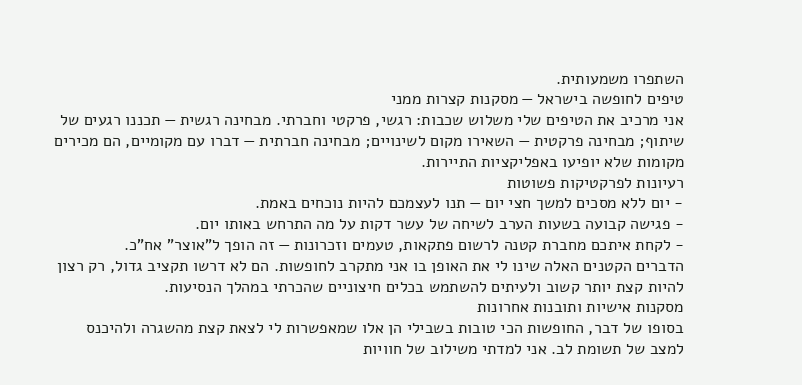השתפרו משמעותית.
טיפים לחופשה בישראל — מסקנות קצרות ממני
אני מרכיב את הטיפים שלי משלוש שכבות: רגשי, פרקטי וחברתי. מבחינה רגשית — תכננו רגעים של שיתוף; מבחינה פרקטית — השאירו מקום לשינויים; מבחינה חברתית — דברו עם מקומיים, הם מכירים מקומות שלא יופיעו באפליקציות התיירות.
רעיונות לפרקטיקות פשוטות
- יום ללא מסכים למשך חצי יום — תנו לעצמכם להיות נוכחים באמת.
- פגישה קבועה בשעות הערב לשיחה של עשר דקות על מה התרחש באותו יום.
- לקחת איתכם מחברת קטנה לרשום פתקאות, טעמים וזכרונות — זה הופך ל”אוצר” אח”כ.
הדברים הקטנים האלה שינו לי את האופן בו אני מתקרב לחופשות. הם לא דרשו תקציב גדול, רק רצון להיות קצת יותר קשוב ולעיתים להשתמש בכלים חיצוניים שהכרתי במהלך הנסיעות.
מסקנות אישיות ותובנות אחרונות
בסופו של דבר, החופשות הכי טובות בשבילי הן אלו שמאפשרות לי לצאת קצת מהשגרה ולהיכנס למצב של תשומת לב. אני למדתי משילוב של חוויות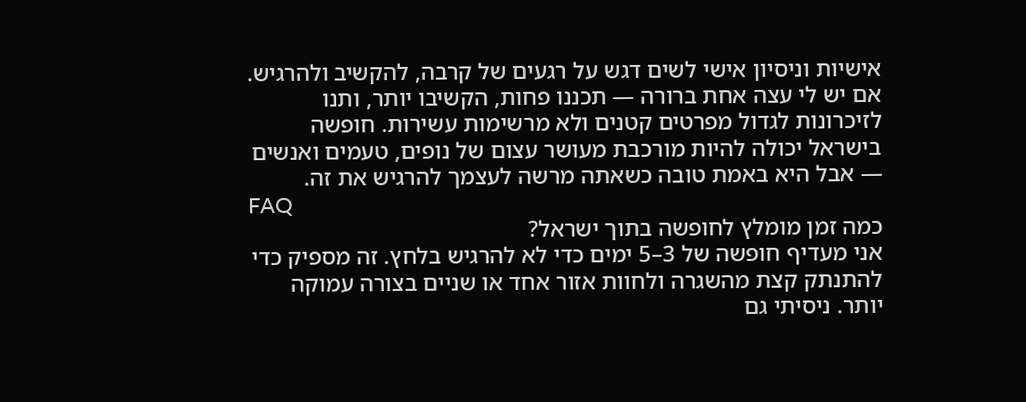אישיות וניסיון אישי לשים דגש על רגעים של קרבה, להקשיב ולהרגיש. אם יש לי עצה אחת ברורה — תכננו פחות, הקשיבו יותר, ותנו לזיכרונות לגדול מפרטים קטנים ולא מרשימות עשירות. חופשה בישראל יכולה להיות מורכבת מעושר עצום של נופים, טעמים ואנשים — אבל היא באמת טובה כשאתה מרשה לעצמך להרגיש את זה.
FAQ
כמה זמן מומלץ לחופשה בתוך ישראל?
אני מעדיף חופשה של 3–5 ימים כדי לא להרגיש בלחץ. זה מספיק כדי להתנתק קצת מהשגרה ולחוות אזור אחד או שניים בצורה עמוקה יותר. ניסיתי גם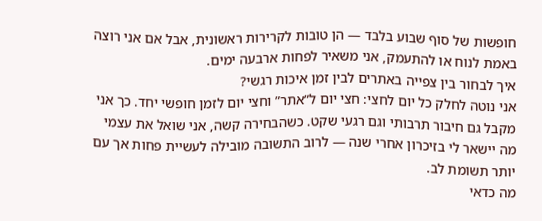חופשות של סוף שבוע בלבד — הן טובות לקרירות ראשונית, אבל אם אני רוצה באמת לנוח או להתעמק, אני משאיר לפחות ארבעה ימים.
איך לבחור בין צפייה באתרים לבין זמן איכות רגשי?
אני נוטה לחלק כל יום לחצי: חצי יום ל”אתר” וחצי יום לזמן חופשי יחד. כך אני מקבל גם חיבור תרבותי וגם רגעי שקט. כשהבחירה קשה, אני שואל את עצמי מה יישאר לי בזיכרון אחרי שנה — לרוב התשובה מובילה לעשיית פחות אך עם יותר תשומת לב.
מה כדאי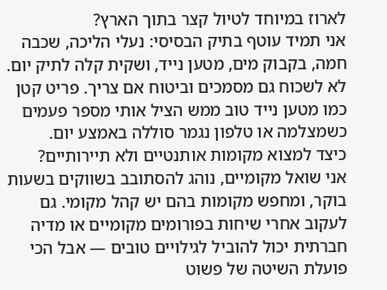לארוז במיוחד לטיול קצר בתוך הארץ?
אני תמיד עוטף בתיק הבסיסי: נעלי הליכה, שכבה חמה, בקבוק מים, מטען נייד, ושקית קלה לתיק יום. לא לשכוח גם מסמכים וביטוח אם צריך. פריט קטן כמו מטען נייד טוב ממש הציל אותי מספר פעמים כשמצלמה או טלפון נגמר סוללה באמצע יום.
כיצד למצוא מקומות אותנטיים ולא תיירותיים?
אני שואל מקומיים, נוהג להסתובב בשווקים בשעות בוקר, ומחפש מקומות בהם יש קהל מקומי. גם לעקוב אחרי שיחות בפורומים מקומיים או מדיה חברתית יכול להוביל לגילויים טובים — אבל הכי פועלת השיטה של פשוט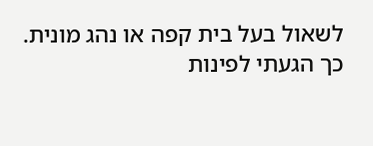לשאול בעל בית קפה או נהג מונית. כך הגעתי לפינות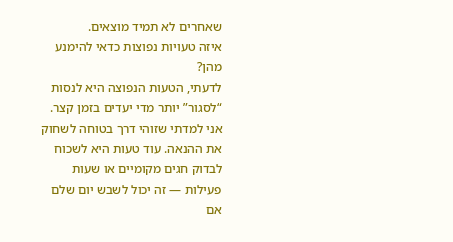שאחרים לא תמיד מוצאים.
איזה טעויות נפוצות כדאי להימנע מהן?
לדעתי, הטעות הנפוצה היא לנסות “לסגור” יותר מדי יעדים בזמן קצר. אני למדתי שזוהי דרך בטוחה לשחוק את ההנאה. עוד טעות היא לשכוח לבדוק חגים מקומיים או שעות פעילות — זה יכול לשבש יום שלם אם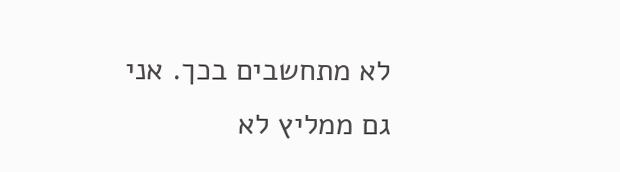לא מתחשבים בכך. אני גם ממליץ לא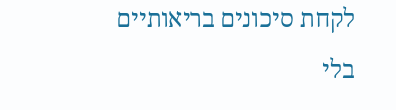לקחת סיכונים בריאותיים בלי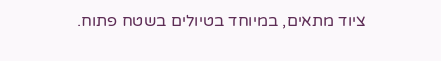ציוד מתאים, במיוחד בטיולים בשטח פתוח.